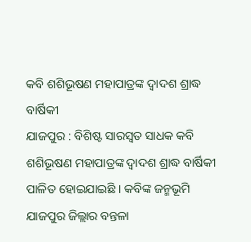କବି ଶଶିଭୂଷଣ ମହାପାତ୍ରଙ୍କ ଦ୍ବାଦଶ ଶ୍ରାଦ୍ଧ ବାର୍ଷିକୀ
ଯାଜପୁର : ବିଶିଷ୍ଟ ସାରସ୍ବତ ସାଧକ କବି ଶଶିଭୂଷଣ ମହାପାତ୍ରଙ୍କ ଦ୍ବାଦଶ ଶ୍ରାଦ୍ଧ ବାର୍ଷିକୀ ପାଳିତ ହୋଇଯାଇଛି । କବିଙ୍କ ଜନ୍ମଭୂମି ଯାଜପୁର ଜିଲ୍ଲାର ବନ୍ତଳା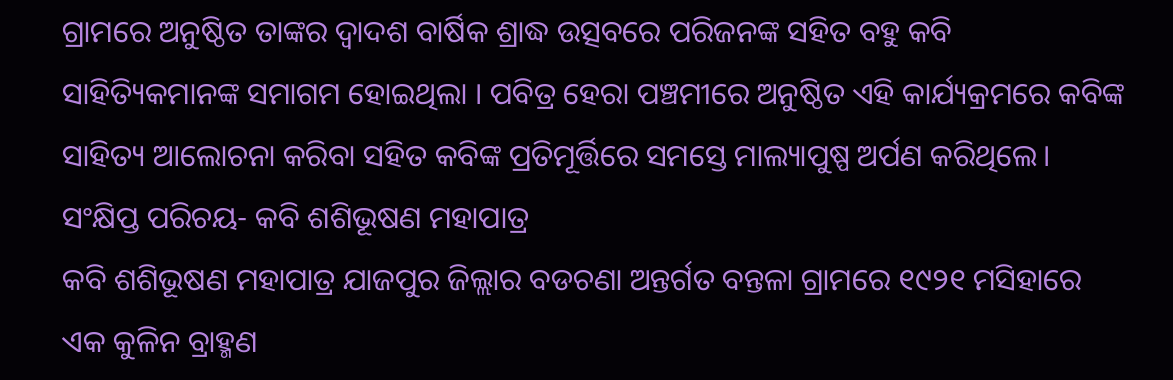ଗ୍ରାମରେ ଅନୁଷ୍ଠିତ ତାଙ୍କର ଦ୍ବାଦଶ ବାର୍ଷିକ ଶ୍ରାଦ୍ଧ ଉତ୍ସବରେ ପରିଜନଙ୍କ ସହିତ ବହୁ କବି ସାହିତ୍ୟିକମାନଙ୍କ ସମାଗମ ହୋଇଥିଲା । ପବିତ୍ର ହେରା ପଞ୍ଚମୀରେ ଅନୁଷ୍ଠିତ ଏହି କାର୍ଯ୍ୟକ୍ରମରେ କବିଙ୍କ ସାହିତ୍ୟ ଆଲୋଚନା କରିବା ସହିତ କବିଙ୍କ ପ୍ରତିମୂର୍ତ୍ତିରେ ସମସ୍ତେ ମାଲ୍ୟାପୁଷ୍ପ ଅର୍ପଣ କରିଥିଲେ।
ସଂକ୍ଷିପ୍ତ ପରିଚୟ- କବି ଶଶିଭୂଷଣ ମହାପାତ୍ର
କବି ଶଶିଭୂଷଣ ମହାପାତ୍ର ଯାଜପୁର ଜିଲ୍ଲାର ବଡଚଣା ଅନ୍ତର୍ଗତ ବନ୍ତଳା ଗ୍ରାମରେ ୧୯୨୧ ମସିହାରେ ଏକ କୁଳିନ ବ୍ରାହ୍ମଣ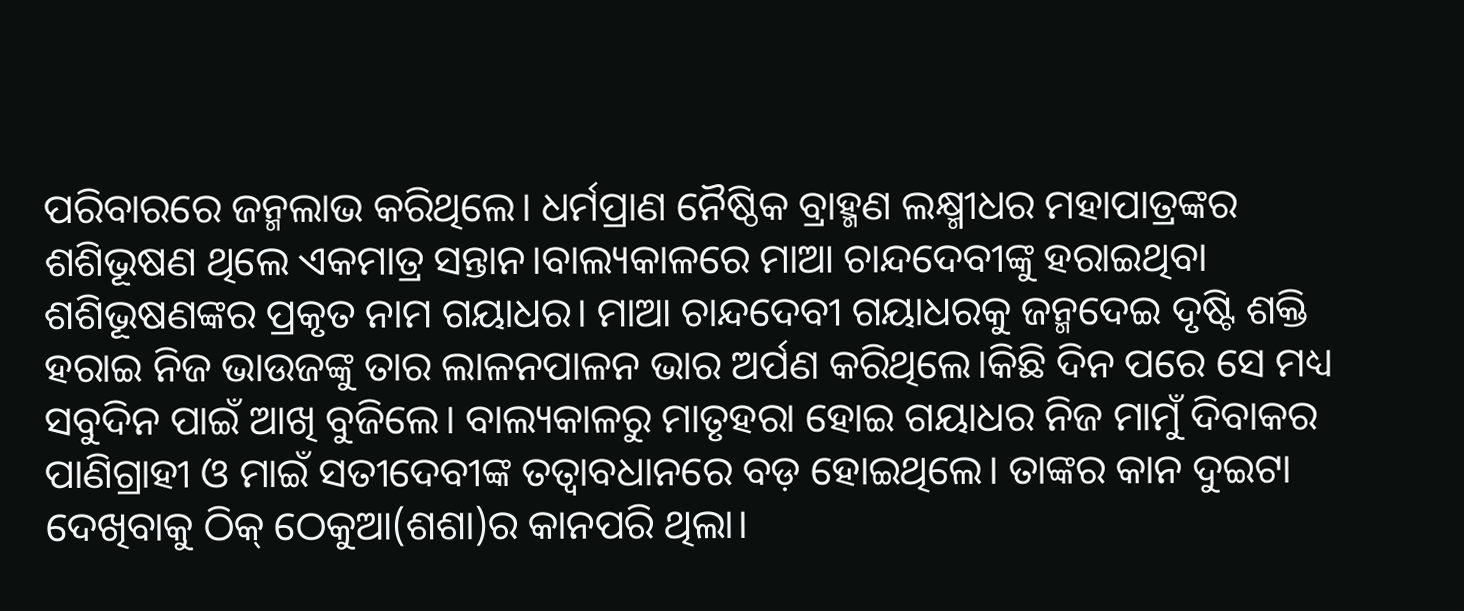ପରିବାରରେ ଜନ୍ମଲାଭ କରିଥିଲେ। ଧର୍ମପ୍ରାଣ ନୈଷ୍ଠିକ ବ୍ରାହ୍ମଣ ଲକ୍ଷ୍ମୀଧର ମହାପାତ୍ରଙ୍କର ଶଶିଭୂଷଣ ଥିଲେ ଏକମାତ୍ର ସନ୍ତାନ।ବାଲ୍ୟକାଳରେ ମାଆ ଚାନ୍ଦଦେବୀଙ୍କୁ ହରାଇଥିବା ଶଶିଭୂଷଣଙ୍କର ପ୍ରକୃତ ନାମ ଗୟାଧର। ମାଆ ଚାନ୍ଦଦେବୀ ଗୟାଧରକୁ ଜନ୍ମଦେଇ ଦୃଷ୍ଟି ଶକ୍ତି ହରାଇ ନିଜ ଭାଉଜଙ୍କୁ ତାର ଲାଳନପାଳନ ଭାର ଅର୍ପଣ କରିଥିଲେ।କିଛି ଦିନ ପରେ ସେ ମଧ୍ୟ ସବୁଦିନ ପାଇଁ ଆଖି ବୁଜିଲେ। ବାଲ୍ୟକାଳରୁ ମାତୃହରା ହୋଇ ଗୟାଧର ନିଜ ମାମୁଁ ଦିବାକର ପାଣିଗ୍ରାହୀ ଓ ମାଇଁ ସତୀଦେବୀଙ୍କ ତତ୍ବାବଧାନରେ ବଡ଼ ହୋଇଥିଲେ। ତାଙ୍କର କାନ ଦୁଇଟା ଦେଖିବାକୁ ଠିକ୍ ଠେକୁଆ(ଶଶା)ର କାନପରି ଥିଲା।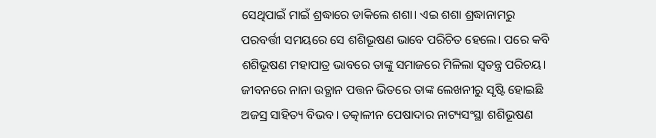ସେଥିପାଇଁ ମାଇଁ ଶ୍ରଦ୍ଧାରେ ଡାକିଲେ ଶଶା। ଏଇ ଶଶା ଶ୍ରଦ୍ଧାନାମରୁ ପରବର୍ତ୍ତୀ ସମୟରେ ସେ ଶଶିଭୂଷଣ ଭାବେ ପରିଚିତ ହେଲେ। ପରେ କବି ଶଶିଭୂଷଣ ମହାପାତ୍ର ଭାବରେ ତାଙ୍କୁ ସମାଜରେ ମିଳିଲା ସ୍ବତନ୍ତ୍ର ପରିଚୟ। ଜୀବନରେ ନାନା ଉତ୍ଥାନ ପତ୍ତନ ଭିତରେ ତାଙ୍କ ଲେଖନୀରୁ ସୃଷ୍ଟି ହୋଇଛି ଅଜସ୍ର ସାହିତ୍ୟ ବିଭବ। ତତ୍କାଳୀନ ପେଷାଦାର ନାଟ୍ୟସଂସ୍ଥା ଶଶିଭୂଷଣ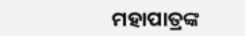ମହାପାତ୍ରଙ୍କ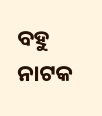ବହୁ ନାଟକ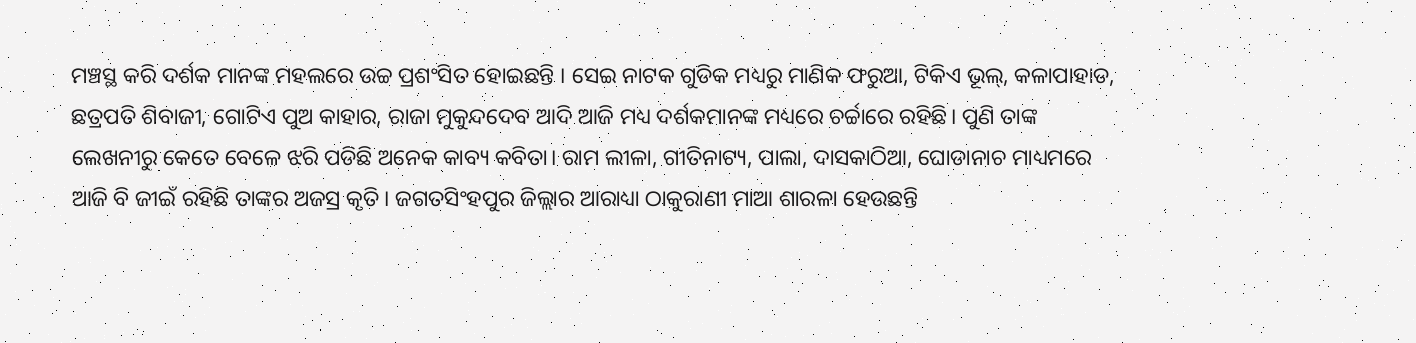ମଞ୍ଚସ୍ଥ କରି ଦର୍ଶକ ମାନଙ୍କ ମହଲରେ ଉଚ୍ଚ ପ୍ରଶଂସିତ ହୋଇଛନ୍ତି । ସେଇ ନାଟକ ଗୁଡିକ ମଧ୍ୟରୁ ମାଣିକ ଫରୁଆ, ଟିକିଏ ଭୂଲ୍, କଳାପାହାଡ, ଛତ୍ରପତି ଶିବାଜୀ, ଗୋଟିଏ ପୁଅ କାହାର, ରାଜା ମୁକୁନ୍ଦଦେବ ଆଦି ଆଜି ମଧ୍ୟ ଦର୍ଶକମାନଙ୍କ ମଧ୍ୟରେ ଚର୍ଚ୍ଚାରେ ରହିଛି। ପୁଣି ତାଙ୍କ ଲେଖନୀରୁ କେତେ ବେଳେ ଝରି ପଡିଛି ଅନେକ କାବ୍ୟ କବିତା। ରାମ ଲୀଳା, ଗୀତିନାଟ୍ୟ, ପାଲା, ଦାସକାଠିଆ, ଘୋଡାନାଚ ମାଧ୍ୟମରେ ଆଜି ବି ଜୀଇଁ ରହିଛି ତାଙ୍କର ଅଜସ୍ର କୃତି। ଜଗତସିଂହପୁର ଜିଲ୍ଲାର ଆରାଧ୍ୟା ଠାକୁରାଣୀ ମାଆ ଶାରଳା ହେଉଛନ୍ତି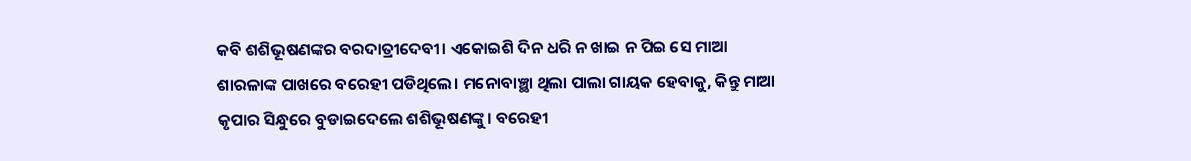କବି ଶଶିଭୂଷଣଙ୍କର ବରଦାତ୍ରୀଦେବୀ। ଏକୋଇଶି ଦିନ ଧରି ନ ଖାଇ ନ ପିଇ ସେ ମାଆ ଶାରଳାଙ୍କ ପାଖରେ ବରେହୀ ପଡିଥିଲେ। ମନୋବାଞ୍ଛା ଥିଲା ପାଲା ଗାୟକ ହେବାକୁ, କିନ୍ତୁ ମାଆ କୃପାର ସିନ୍ଧୁରେ ବୁଡାଇଦେଲେ ଶଶିଭୂଷଣଙ୍କୁ। ବରେହୀ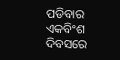ପଡିବାର ଏକବିଂଶ ଦିବସରେ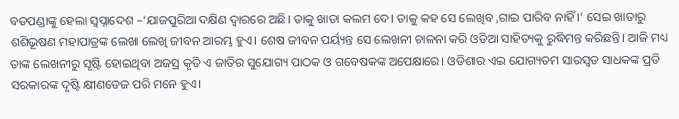ବଡପଣ୍ଡାଙ୍କୁ ହେଲା ସ୍ବପ୍ନାଦେଶ –‘ଯାଜପୁରିଆ ଦକ୍ଷିଣ ଦ୍ବାରରେ ଅଛି। ତାକୁ ଖାତା କଲମ ଦେ। ତାକୁ କହ ସେ ଲେଖିବ ,ଗାଇ ପାରିବ ନାହିଁ ।’ ସେଇ ଖାତାରୁ ଶଶିଭୂଷଣ ମହାପାତ୍ରଙ୍କ ଲେଖା ଲେଖି ଜୀବନ ଆରମ୍ଭ ହୁଏ। ଶେଷ ଜୀବନ ପର୍ୟ୍ୟନ୍ତ ସେ ଲେଖନୀ ଚାଳନା କରି ଓଡିଆ ସାହିତ୍ୟକୁ ରୁଦ୍ଧିମନ୍ତ କରିଛନ୍ତି। ଆଜି ମଧ୍ୟ ତାଙ୍କ ଲେଖନୀରୁ ସୃଷ୍ଟି ହୋଇଥିବା ଅଜସ୍ର କୃତି ଏ ଜାତିର ସୁଯୋଗ୍ୟ ପାଠକ ଓ ଗବେଷକଙ୍କ ଅପେକ୍ଷାରେ। ଓଡିଶାର ଏଇ ଯୋଗ୍ୟତମ ସାରସ୍ବତ ସାଧକଙ୍କ ପ୍ରତି ସରକାରଙ୍କ ଦୃଷ୍ଟି କ୍ଷୀଣତେଜ ପରି ମନେ ହୁଏ।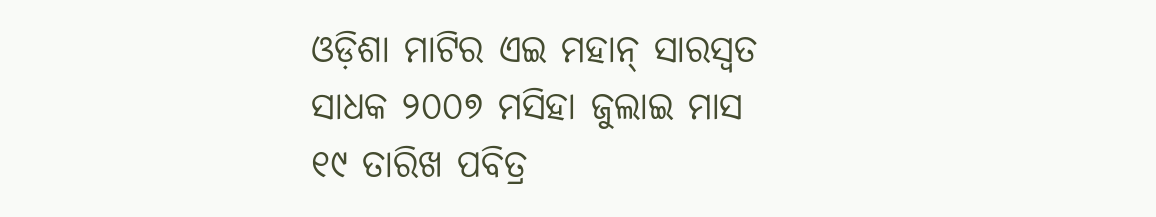ଓଡ଼ିଶା ମାଟିର ଏଇ ମହାନ୍ ସାରସ୍ବତ ସାଧକ ୨୦୦୭ ମସିହା ଜୁଲାଇ ମାସ ୧୯ ତାରିଖ ପବିତ୍ର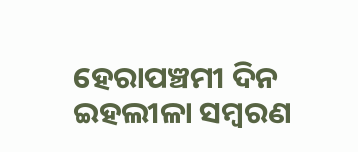ହେରାପଞ୍ଚମୀ ଦିନ ଇହଲୀଳା ସମ୍ବରଣ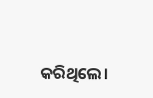କରିଥିଲେ।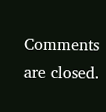Comments are closed.